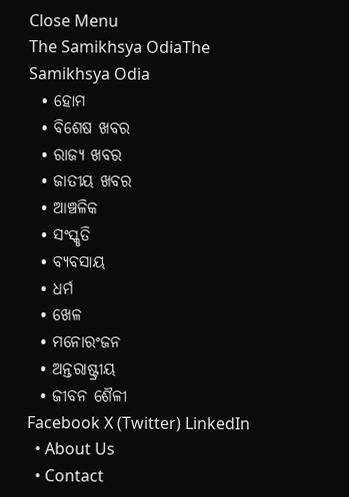Close Menu
The Samikhsya OdiaThe Samikhsya Odia
  • ହୋମ
  • ବିଶେଷ ଖବର
  • ରାଜ୍ୟ ଖବର
  • ଜାତୀୟ ଖବର
  • ଆଞ୍ଚଳିକ
  • ସଂସ୍କୃତି
  • ବ୍ୟବସାୟ
  • ଧର୍ମ
  • ଖେଳ
  • ମନୋରଂଜନ
  • ଅନ୍ତରାଷ୍ଟ୍ରୀୟ
  • ଜୀବନ ଶୈଳୀ
Facebook X (Twitter) LinkedIn
  • About Us
  • Contact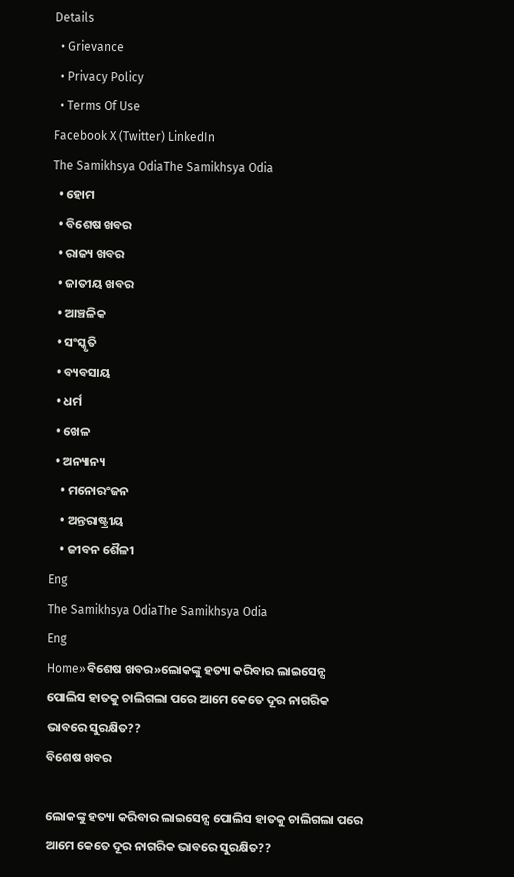Details
  • Grievance
  • Privacy Policy
  • Terms Of Use
Facebook X (Twitter) LinkedIn
The Samikhsya OdiaThe Samikhsya Odia
  • ହୋମ
  • ବିଶେଷ ଖବର
  • ରାଜ୍ୟ ଖବର
  • ଜାତୀୟ ଖବର
  • ଆଞ୍ଚଳିକ
  • ସଂସ୍କୃତି
  • ବ୍ୟବସାୟ
  • ଧର୍ମ
  • ଖେଳ
  • ଅନ୍ୟାନ୍ୟ
    • ମନୋରଂଜନ
    • ଅନ୍ତରାଷ୍ଟ୍ରୀୟ
    • ଜୀବନ ଶୈଳୀ
Eng
The Samikhsya OdiaThe Samikhsya Odia
Eng
Home»ବିଶେଷ ଖବର»ଲୋକଙ୍କୁ ହତ୍ୟା କରିବାର ଲାଇସେନ୍ସ ପୋଲିସ ହାତକୁ ଚାଲିଗଲା ପରେ ଆମେ କେତେ ଦୂର ନାଗରିକ ଭାବରେ ସୁରକ୍ଷିତ??
ବିଶେଷ ଖବର

ଲୋକଙ୍କୁ ହତ୍ୟା କରିବାର ଲାଇସେନ୍ସ ପୋଲିସ ହାତକୁ ଚାଲିଗଲା ପରେ ଆମେ କେତେ ଦୂର ନାଗରିକ ଭାବରେ ସୁରକ୍ଷିତ??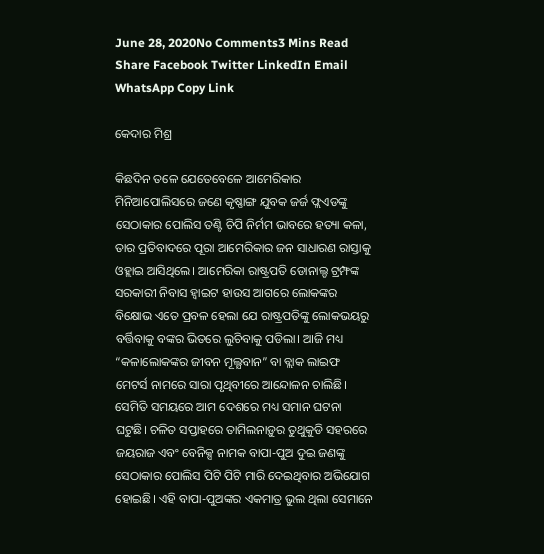June 28, 2020No Comments3 Mins Read
Share Facebook Twitter LinkedIn Email WhatsApp Copy Link

କେଦାର ମିଶ୍ର

କିଛଦିନ ତଳେ ଯେତେବେଳେ ଆମେରିକାର ମିନିଆପୋଲିସରେ ଜଣେ କୃଷ୍ଣାଙ୍ଗ ଯୁବକ ଜର୍ଜ ଫ୍ଲଏଡଙ୍କୁ ସେଠାକାର ପୋଲିସ ତଣ୍ଟି ଚିପି ନିର୍ମମ ଭାବରେ ହତ୍ୟା କଳା, ତାର ପ୍ରତିବାଦରେ ପୂରା ଆମେରିକାର ଜନ ସାଧାରଣ ରାସ୍ତାକୁ ଓହ୍ଲାଇ ଆସିଥିଲେ। ଆମେରିକା ରାଷ୍ଟ୍ରପତି ଡୋନାଲ୍ଡ ଟ୍ରମ୍ଫଙ୍କ ସରକାରୀ ନିବାସ ହ୍ଵାଇଟ ହାଉସ ଆଗରେ ଲୋକଙ୍କର ବିକ୍ଷୋଭ ଏତେ ପ୍ରବଳ ହେଲା ଯେ ରାଷ୍ଟ୍ରପତିଙ୍କୁ ଲୋକଭୟରୁ ବର୍ତ୍ତିବାକୁ ବଙ୍କର ଭିତରେ ଲୁଚିବାକୁ ପଡିଲା। ଆଜି ମଧ୍ୟ “କଳାଲୋକଙ୍କର ଜୀବନ ମୂଲ୍ଯବାନ” ବା ବ୍ଲାକ ଲାଇଫ ମେଟର୍ସ ନାମରେ ସାରା ପୃଥିବୀରେ ଆନ୍ଦୋଳନ ଚାଲିଛି। ସେମିତି ସମୟରେ ଆମ ଦେଶରେ ମଧ୍ୟ ସମାନ ଘଟନା ଘଟୁଛି। ଚଳିତ ସପ୍ତାହରେ ତାମିଲନାଡ଼ୁର ତୁଥୁକୁଡି ସହରରେ ଜୟରାଜ ଏବଂ ବେନିକ୍ସ ନାମକ ବାପା-ପୁଅ ଦୁଇ ଜଣଙ୍କୁ ସେଠାକାର ପୋଲିସ ପିଟି ପିଟି ମାରି ଦେଇଥିବାର ଅଭିଯୋଗ ହୋଇଛି। ଏହି ବାପା-ପୁଅଙ୍କର ଏକମାତ୍ର ଭୁଲ ଥିଲା ସେମାନେ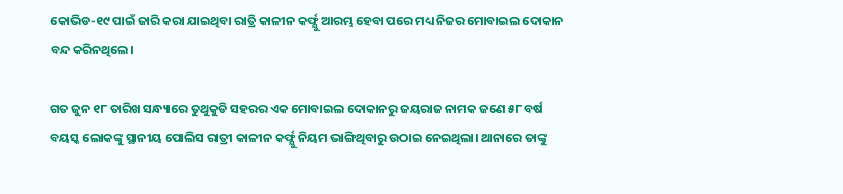କୋଭିଡ-୧୯ ପାଇଁ ଜାରି କରା ଯାଇଥିବା ରାତ୍ରି କାଳୀନ କର୍ଫ୍ଯୁ ଆରମ୍ଭ ହେବା ପରେ ମଧ୍ୟ ନିଜର ମୋବାଇଲ ଦୋକାନ ବନ୍ଦ କରିନଥିଲେ।

ଗତ ଜୁନ ୧୮ ତାରିଖ ସନ୍ଧ୍ୟାରେ ତୁଥୁକୁଡି ସହରର ଏକ ମୋବାଇଲ ଦୋକାନରୁ ଜୟରାଜ ନାମକ ଜଣେ ୫୮ ବର୍ଷ ବୟସ୍କ ଲୋକଙ୍କୁ ସ୍ଥାନୀୟ ପୋଲିସ ରାତ୍ରୀ କାଳୀନ କର୍ଫ୍ଯୁ ନିୟମ ଭାଙ୍ଗିଥିବାରୁ ଉଠାଇ ନେଇଥିଲା। ଥାନାରେ ତାଙ୍କୁ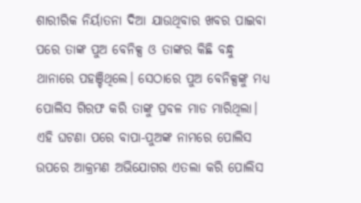ଶାରୀରିକ ନିର୍ୟାତନା ଦିଆ ଯାଉଥିବାର ଖବର ପାଇବା ପରେ ତାଙ୍କ ପୁଅ ବେନିକ୍ସ ଓ ତାଙ୍କର କିଛି ବନ୍ଧୁ ଥାନାରେ ପହଞ୍ଚିଥିଲେ। ସେଠାରେ ପୁଅ ବେନିକ୍ସଙ୍କୁ ମଧ୍ୟ ପୋଲିସ ଗିରଫ କରି ତାଙ୍କୁ ପ୍ରବଳ ମାଡ ମାରିଥିଲା। ଏହି ଘଟଣା ପରେ ବାପା-ପୁଅଙ୍କ ନାମରେ ପୋଲିସ ଉପରେ ଆକ୍ରମଣ ଅଭିଯୋଗର ଏତଲା କରି ପୋଲିସ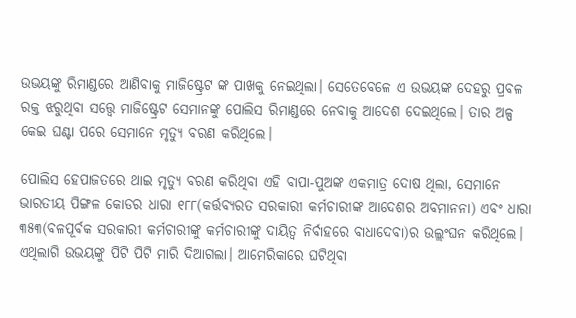ଉଭୟଙ୍କୁ ରିମାଣ୍ଡରେ ଆଣିବାକୁ ମାଜିଷ୍ଟ୍ରେଟ ଙ୍କ ପାଖକୁ ନେଇଥିଲା। ସେତେବେଳେ ଏ ଉଭୟଙ୍କ ଦେହରୁ ପ୍ରବଳ ରକ୍ତ ଝରୁଥିବା ସତ୍ତ୍ୱେ ମାଜିଷ୍ଟ୍ରେଟ ସେମାନଙ୍କୁ ପୋଲିସ ରିମାଣ୍ଡରେ ନେବାକୁ ଆଦେଶ ଦେଇଥିଲେ। ତାର ଅଳ୍ପ କେଇ ଘଣ୍ଟା ପରେ ସେମାନେ ମୃତ୍ୟୁ ବରଣ କରିଥିଲେ।

ପୋଲିସ ହେପାଜତରେ ଥାଇ ମୃତ୍ୟୁ ବରଣ କରିଥିବା ଏହି ବାପା-ପୁଅଙ୍କ ଏକମାତ୍ର ଦୋଷ ଥିଲା, ସେମାନେ ଭାରତୀୟ ପିଙ୍ଗଳ କୋଡର ଧାରା ୧୮୮(କର୍ତ୍ତବ୍ୟରତ ସରକାରୀ କର୍ମଚାରୀଙ୍କ ଆଦେଶର ଅବମାନନା) ଏବଂ ଧାରା ୩୫୩(ବଳପୂର୍ବକ ସରକାରୀ କର୍ମଚାରୀଙ୍କୁ କର୍ମଚାରୀଙ୍କୁ ଦାୟିତ୍ଵ ନିର୍ବାହରେ ବାଧାଦେବା)ର ଉଲ୍ଲଂଘନ କରିଥିଲେ। ଏଥିଲାଗି ଉଭୟଙ୍କୁ ପିଟି ପିଟି ମାରି ଦିଆଗଲା। ଆମେରିକାରେ ଘଟିଥିବା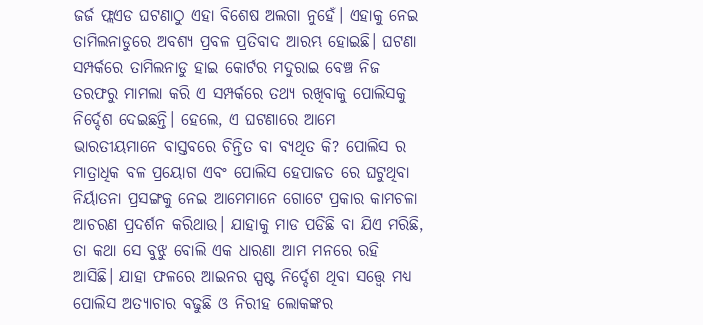ଜର୍ଜ ଫ୍ଲଏଡ ଘଟଣାଠୁ ଏହା ବିଶେଷ ଅଲଗା ନୁହେଁ। ଏହାକୁ ନେଇ ତାମିଲନାଡୁରେ ଅବଶ୍ୟ ପ୍ରବଳ ପ୍ରତିବାଦ ଆରମ୍ଭ ହୋଇଛି। ଘଟଣା ସମ୍ପର୍କରେ ତାମିଲନାଡୁ ହାଇ କୋର୍ଟର ମଦୁରାଇ ବେଞ୍ଚ ନିଜ ତରଫରୁ ମାମଲା କରି ଏ ସମ୍ପର୍କରେ ତଥ୍ୟ ରଖିବାକୁ ପୋଲିସକୁ ନିର୍ଦ୍ଦେଶ ଦେଇଛନ୍ତି। ହେଲେ, ଏ ଘଟଣାରେ ଆମେ ଭାରତୀୟମାନେ ବାସ୍ତବରେ ଚିନ୍ତିତ ବା ବ୍ୟଥିତ କି? ପୋଲିସ ର ମାତ୍ରାଧିକ ବଳ ପ୍ରୟୋଗ ଏବଂ ପୋଲିସ ହେପାଜତ ରେ ଘଟୁଥିବା ନିର୍ୟାତନା ପ୍ରସଙ୍ଗକୁ ନେଇ ଆମେମାନେ ଗୋଟେ ପ୍ରକାର କାମଚଳା ଆଚରଣ ପ୍ରଦର୍ଶନ କରିଥାଉ। ଯାହାକୁ ମାଡ ପଡିଛି ବା ଯିଏ ମରିଛି, ତା କଥା ସେ ବୁଝୁ ବୋଲି ଏକ ଧାରଣା ଆମ ମନରେ ରହି ଆସିଛି। ଯାହା ଫଳରେ ଆଇନର ସ୍ପଷ୍ଟ ନିର୍ଦ୍ଦେଶ ଥିବା ସତ୍ତ୍ୱେ ମଧ୍ୟ ପୋଲିସ ଅତ୍ୟାଚାର ବଢୁଛି ଓ ନିରୀହ ଲୋକଙ୍କର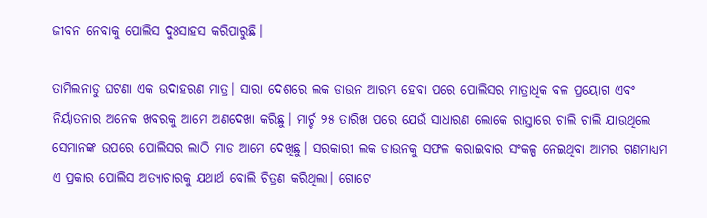ଜୀବନ ନେବାକୁ ପୋଲିସ ଦୁଃସାହସ କରିପାରୁଛି।

ତାମିଲନାଡୁ ଘଟଣା ଏକ ଉଦାହରଣ ମାତ୍ର। ସାରା ଦେଶରେ ଲକ ଡାଉନ ଆରମ୍ଭ ହେବା ପରେ ପୋଲିସର ମାତ୍ରାଧିକ ବଳ ପ୍ରୟୋଗ ଏବଂ ନିର୍ୟାତନାର ଅନେକ ଖବରକୁ ଆମେ ଅଣଦେଖା କରିଛୁ। ମାର୍ଚ୍ଚ ୨୫ ତାରିଖ ପରେ ଯେଉଁ ସାଧାରଣ ଲୋକେ ରାସ୍ତାରେ ଚାଲି ଚାଲି ଯାଉଥିଲେ ସେମାନଙ୍କ ଉପରେ ପୋଲିସର ଲାଠି ମାଡ ଆମେ ଦେଖିଛୁ। ସରକାରୀ ଲକ ଡାଉନକୁ ସଫଳ କରାଇବାର ସଂକଳ୍ପ ନେଇଥିବା ଆମର ଗଣମାଧ୍ୟମ ଏ ପ୍ରକାର ପୋଲିସ ଅତ୍ୟାଚାରକୁ ଯଥାର୍ଥ ବୋଲି ଚିତ୍ରଣ କରିଥିଲା। ଗୋଟେ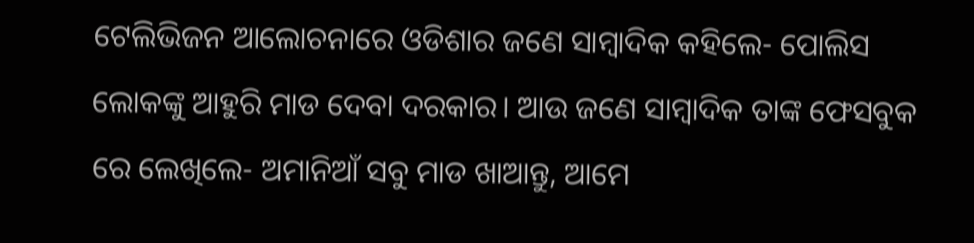ଟେଲିଭିଜନ ଆଲୋଚନାରେ ଓଡିଶାର ଜଣେ ସାମ୍ବାଦିକ କହିଲେ- ପୋଲିସ ଲୋକଙ୍କୁ ଆହୁରି ମାଡ ଦେବା ଦରକାର। ଆଉ ଜଣେ ସାମ୍ବାଦିକ ତାଙ୍କ ଫେସବୁକ ରେ ଲେଖିଲେ- ଅମାନିଆଁ ସବୁ ମାଡ ଖାଆନ୍ତୁ, ଆମେ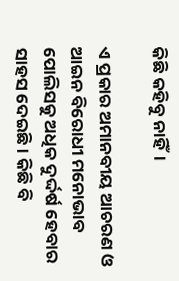କିଛି କହିବୁ ନାହିଁ।

ଏ ପ୍ରକାର ଅମାନବୀୟ ଆଚରଣ ଓ ଆଇନ ବିରୋଧୀ ମନୋଭାବ ପୋଲିସକୁ ଅଧିକ ଦୁର୍ଦ୍ଦର୍ଷ ହେବାର ସାହସ ଦେଇଛି। କିଛି ବି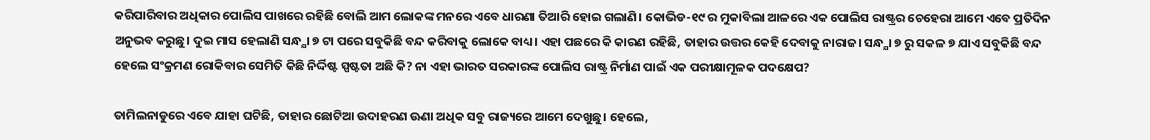କରିପାରିବାର ଅଧିକାର ପୋଲିସ ପାଖରେ ରହିଛି ବୋଲି ଆମ ଲୋକଙ୍କ ମନରେ ଏବେ ଧାରଣା ତିଆରି ହୋଇ ଗଲାଣି। କୋଭିଡ-୧୯ ର ମୁକାବିଲା ଆଳରେ ଏକ ପୋଲିସ ରାଷ୍ଟ୍ରର ଚେହେରା ଆମେ ଏବେ ପ୍ରତିଦିନ ଅନୁଭବ କରୁଛୁ। ଦୁଇ ମାସ ହେଲାଣି ସନ୍ଧ୍ଯା ୭ ଟା ପରେ ସବୁକିଛି ବନ୍ଦ କରିବାକୁ ଲୋକେ ବାଧ୍ୟ। ଏହା ପଛରେ କି କାରଣ ରହିଛି, ତାହାର ଉତ୍ତର କେହି ଦେବାକୁ ନାରାଜ। ସନ୍ଧ୍ଯା ୭ ରୁ ସକଳ ୭ ଯାଏ ସବୁକିଛି ବନ୍ଦ ହେଲେ ସଂକ୍ରମଣ ରୋକିବାର ସେମିତି କିଛି ନିର୍ଦ୍ଦିଷ୍ଟ ସ୍ପଷ୍ଟତା ଅଛି କି? ନା ଏହା ଭାରତ ସରକାରଙ୍କ ପୋଲିସ ରାଷ୍ଟ୍ର ନିର୍ମାଣ ପାଇଁ ଏକ ପରୀକ୍ଷାମୂଳକ ପଦକ୍ଷେପ?

ତାମିଲନାଡୁରେ ଏବେ ଯାହା ଘଟିଛି, ତାହାର ଛୋଟିଆ ଉଦାହରଣ ଊଣା ଅଧିକ ସବୁ ରାଜ୍ୟରେ ଆମେ ଦେଖୁଛୁ। ହେଲେ,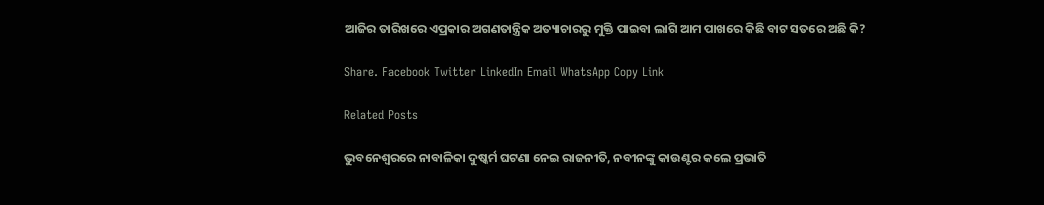ଆଜିର ତାରିଖରେ ଏପ୍ରକାର ଅଗଣତାନ୍ତ୍ରିକ ଅତ୍ୟାଚାରରୁ ମୁକ୍ତି ପାଇବା ଲାଗି ଆମ ପାଖରେ କିଛି ବାଟ ସତରେ ଅଛି କି?

Share. Facebook Twitter LinkedIn Email WhatsApp Copy Link

Related Posts

ଭୁବନେଶ୍ବରରେ ନାବାଳିକା ଦୁଷ୍କର୍ମ ଘଟଣା ନେଇ ରାଜନୀତି, ନବୀନଙ୍କୁ କାଉଣ୍ଟର କଲେ ପ୍ରଭାତି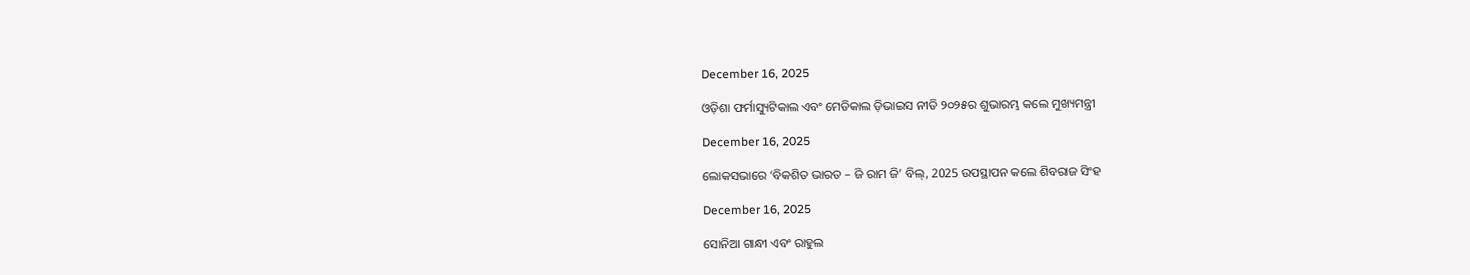December 16, 2025

ଓଡ଼ିଶା ଫର୍ମାସ୍ୟୁଟିକାଲ ଏବଂ ମେଡିକାଲ ଡ଼ିଭାଇସ ନୀତି ୨୦୨୫ର ଶୁଭାରମ୍ଭ କଲେ ମୁଖ୍ୟମନ୍ତ୍ରୀ

December 16, 2025

ଲୋକସଭାରେ ‘ବିକଶିତ ଭାରତ – ଜି ରାମ ଜି’ ବିଲ୍, 2025 ଉପସ୍ଥାପନ କଲେ ଶିବରାଜ ସିଂହ

December 16, 2025

ସୋନିଆ ଗାନ୍ଧୀ ଏବଂ ରାହୁଲ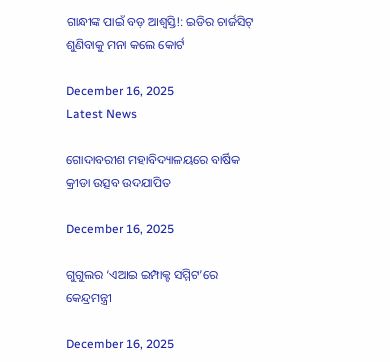ଗାନ୍ଧୀଙ୍କ ପାଇଁ ବଡ଼ ଆଶ୍ୱସ୍ତି!: ଇଡିର ଚାର୍ଜସିଟ୍ ଶୁଣିବାକୁ ମନା କଲେ କୋର୍ଟ

December 16, 2025
Latest News

ଗୋଦାବରୀଶ ମହାବିଦ୍ୟାଳୟରେ ବାର୍ଷିକ କ୍ରୀଡା ଉତ୍ସବ ଉଦଯାପିତ

December 16, 2025

ଗୁଗୁଲର ‘ଏଆଇ ଇମ୍ପାକ୍ଟ ସମ୍ମିଟ’ରେ କେନ୍ଦ୍ରମନ୍ତ୍ରୀ

December 16, 2025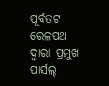ପୂର୍ବତଟ ରେଳପଥ ଦ୍ୱାରା ପ୍ରମୁଖ ପାର୍ସଲ୍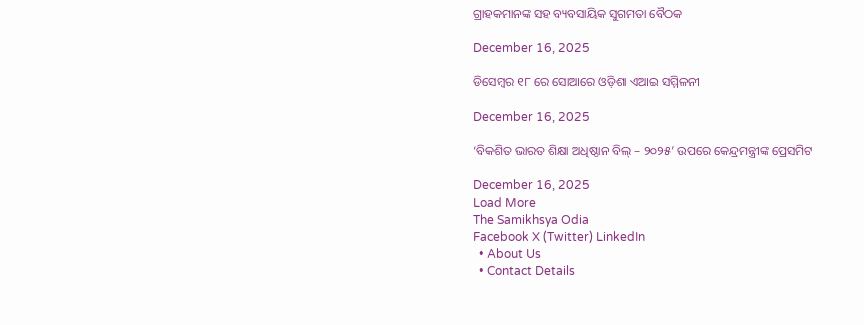ଗ୍ରାହକମାନଙ୍କ ସହ ବ୍ୟବସାୟିକ ସୁଗମତା ବୈଠକ

December 16, 2025

ଡିସେମ୍ବର ୧୮ ରେ ସୋଆରେ ଓଡ଼ିଶା ଏଆଇ ସମ୍ମିଳନୀ

December 16, 2025

‘ବିକଶିତ ଭାରତ ଶିକ୍ଷା ଅଧିଷ୍ଠାନ ବିଲ୍ – ୨୦୨୫’ ଉପରେ କେନ୍ଦ୍ରମନ୍ତ୍ରୀଙ୍କ ପ୍ରେସମିଟ

December 16, 2025
Load More
The Samikhsya Odia
Facebook X (Twitter) LinkedIn
  • About Us
  • Contact Details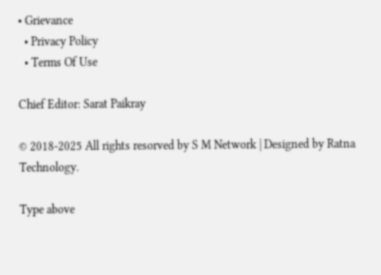• Grievance
  • Privacy Policy
  • Terms Of Use

Chief Editor: Sarat Paikray

© 2018-2025 All rights resorved by S M Network | Designed by Ratna Technology.

Type above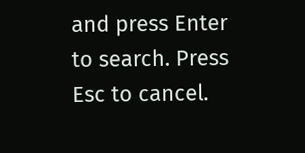and press Enter to search. Press Esc to cancel.